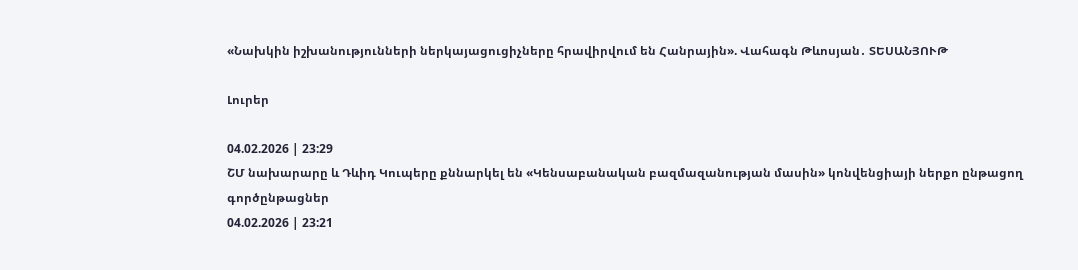«Նախկին իշխանությունների ներկայացուցիչները հրավիրվում են Հանրային». Վահագն Թևոսյան․ ՏԵՍԱՆՅՈՒԹ

Լուրեր

04.02.2026 | 23:29
ՇՄ նախարարը և Դևիդ Կուպերը քննարկել են «Կենսաբանական բազմազանության մասին» կոնվենցիայի ներքո ընթացող գործընթացներ
04.02.2026 | 23:21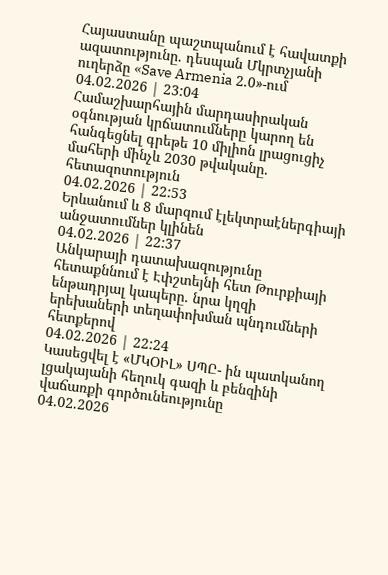Հայաստանը պաշտպանում է հավատքի ազատությունը. դեսպան Մկրտչյանի ուղերձը «Save Armenia 2.0»-ում
04.02.2026 | 23:04
Համաշխարհային մարդասիրական օգնության կրճատումները կարող են հանգեցնել գրեթե 10 միլիոն լրացուցիչ մահերի մինչև 2030 թվականը. հետազոտություն
04.02.2026 | 22:53
Երևանում և 8 մարզում էլեկտրաէներգիայի անջատումներ կլինեն
04.02.2026 | 22:37
Անկարայի դատախազությունը հետաքննում է Էփշտեյնի հետ Թուրքիայի ենթադրյալ կապերը. նրա կղզի երեխաների տեղափոխման պնդումների հետքերով
04.02.2026 | 22:24
Կասեցվել է «ՄԿՕԻԼ» ՍՊԸ- ին պատկանող լցակայանի հեղուկ գազի և բենզինի վաճառքի գործունեությունը
04.02.2026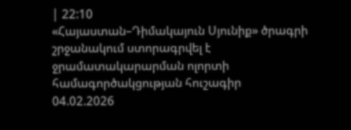| 22:10
«Հայաստան–Դիմակայուն Սյունիք» ծրագրի շրջանակում ստորագրվել է ջրամատակարարման ոլորտի համագործակցության հուշագիր
04.02.2026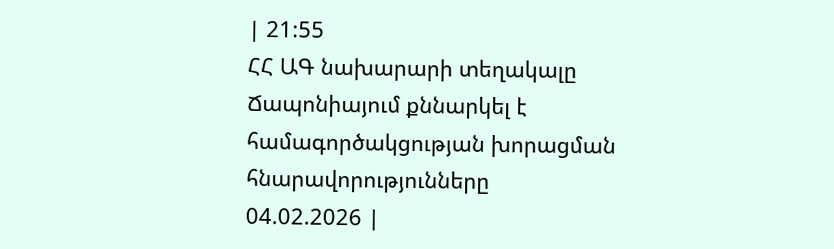| 21:55
ՀՀ ԱԳ նախարարի տեղակալը Ճապոնիայում քննարկել է համագործակցության խորացման հնարավորությունները
04.02.2026 |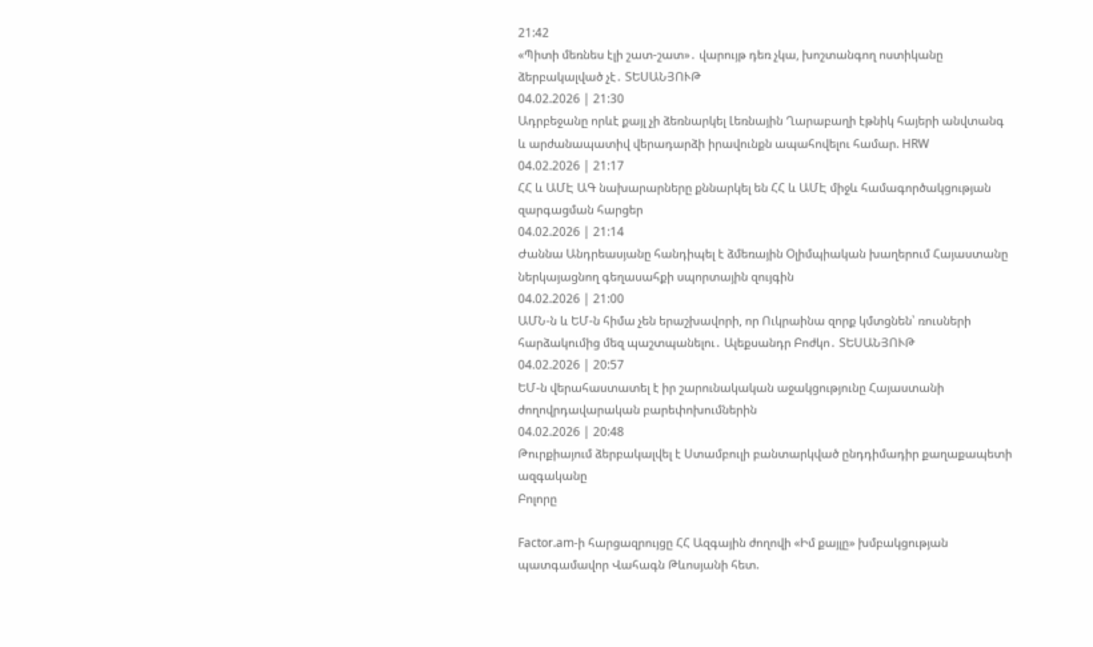21:42
«Պիտի մեռնես էլի շատ-շատ»․ վարույթ դեռ չկա, խոշտանգող ոստիկանը ձերբակալված չէ․ ՏԵՍԱՆՅՈՒԹ
04.02.2026 | 21:30
Ադրբեջանը որևէ քայլ չի ձեռնարկել Լեռնային Ղարաբաղի էթնիկ հայերի անվտանգ և արժանապատիվ վերադարձի իրավունքն ապահովելու համար. HRW
04.02.2026 | 21:17
ՀՀ և ԱՄԷ ԱԳ նախարարները քննարկել են ՀՀ և ԱՄԷ միջև համագործակցության զարգացման հարցեր
04.02.2026 | 21:14
Ժաննա Անդրեասյանը հանդիպել է ձմեռային Օլիմպիական խաղերում Հայաստանը ներկայացնող գեղասահքի սպորտային զույգին
04.02.2026 | 21:00
ԱՄՆ-ն և ԵՄ-ն հիմա չեն երաշխավորի, որ Ուկրաինա զորք կմտցնեն՝ ռուսների հարձակումից մեզ պաշտպանելու․ Ալեքսանդր Բոժկո․ ՏԵՍԱՆՅՈՒԹ
04.02.2026 | 20:57
ԵՄ-ն վերահաստատել է իր շարունակական աջակցությունը Հայաստանի ժողովրդավարական բարեփոխումներին
04.02.2026 | 20:48
Թուրքիայում ձերբակալվել է Ստամբուլի բանտարկված ընդդիմադիր քաղաքապետի ազգականը
Բոլորը

Factor.am-ի հարցազրույցը ՀՀ Ազգային ժողովի «Իմ քայլը» խմբակցության պատգամավոր Վահագն Թևոսյանի հետ.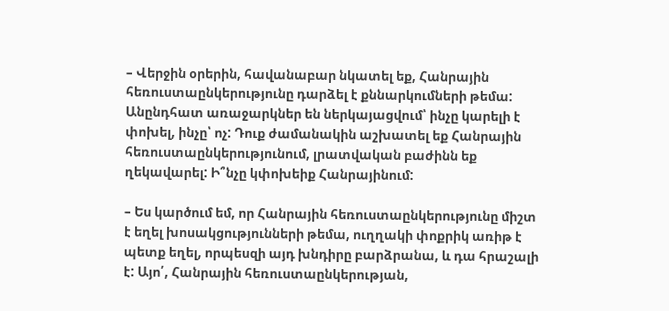– Վերջին օրերին, հավանաբար նկատել եք, Հանրային հեռուստաընկերությունը դարձել է քննարկումների թեմա: Անընդհատ առաջարկներ են ներկայացվում՝ ինչը կարելի է փոխել, ինչը՝ ոչ: Դուք ժամանակին աշխատել եք Հանրային հեռուստաընկերությունում, լրատվական բաժինն եք ղեկավարել: Ի՞նչը կփոխեիք Հանրայինում:

– Ես կարծում եմ, որ Հանրային հեռուստաընկերությունը միշտ է եղել խոսակցությունների թեմա, ուղղակի փոքրիկ առիթ է պետք եղել, որպեսզի այդ խնդիրը բարձրանա, և դա հրաշալի է: Այո՛, Հանրային հեռուստաընկերության,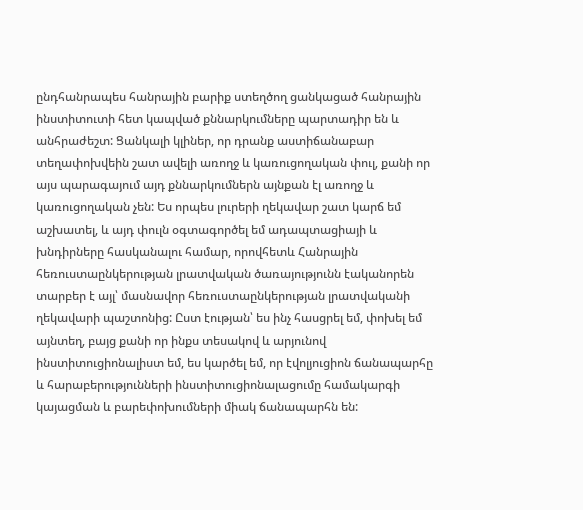ընդհանրապես հանրային բարիք ստեղծող ցանկացած հանրային ինստիտուտի հետ կապված քննարկումները պարտադիր են և անհրաժեշտ: Ցանկալի կլիներ, որ դրանք աստիճանաբար տեղափոխվեին շատ ավելի առողջ և կառուցողական փուլ, քանի որ այս պարագայում այդ քննարկումներն այնքան էլ առողջ և կառուցողական չեն: Ես որպես լուրերի ղեկավար շատ կարճ եմ աշխատել, և այդ փուլն օգտագործել եմ ադապտացիայի և խնդիրները հասկանալու համար, որովհետև Հանրային հեռուստաընկերության լրատվական ծառայությունն էականորեն տարբեր է այլ՝ մասնավոր հեռուստաընկերության լրատվականի ղեկավարի պաշտոնից: Ըստ էության՝ ես ինչ հասցրել եմ, փոխել եմ այնտեղ, բայց քանի որ ինքս տեսակով և արյունով ինստիտուցիոնալիստ եմ, ես կարծել եմ, որ էվոլյուցիոն ճանապարհը և հարաբերությունների ինստիտուցիոնալացումը համակարգի կայացման և բարեփոխումների միակ ճանապարհն են: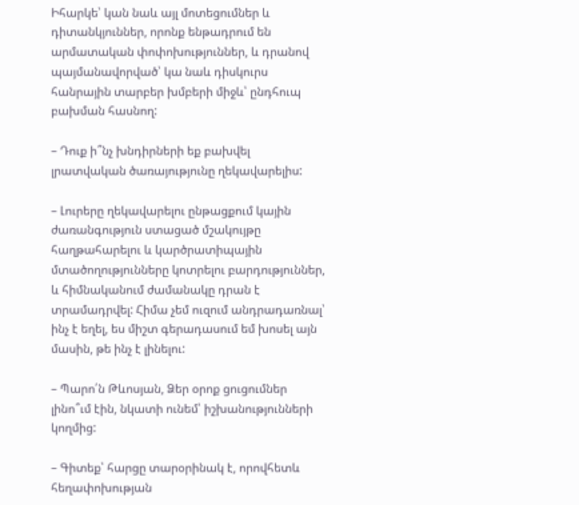Իհարկե՝ կան նաև այլ մոտեցումներ և դիտանկյուններ, որոնք ենթադրում են արմատական փոփոխություններ, և դրանով պայմանավորված՝ կա նաև դիսկուրս հանրային տարբեր խմբերի միջև՝ ընդհուպ բախման հասնող:

– Դուք ի՞նչ խնդիրների եք բախվել լրատվական ծառայությունը ղեկավարելիս:

– Լուրերը ղեկավարելու ընթացքում կային ժառանգություն ստացած մշակույթը հաղթահարելու և կարծրատիպային մտածողությունները կոտրելու բարդություններ, և հիմնականում ժամանակը դրան է տրամադրվել: Հիմա չեմ ուզում անդրադառնալ՝ ինչ է եղել, ես միշտ գերադասում եմ խոսել այն մասին, թե ինչ է լինելու:

– Պարո՛ն Թևոսյան, Ձեր օրոք ցուցումներ լինո՞ւմ էին, նկատի ունեմ՝ իշխանությունների կողմից:

– Գիտեք՝ հարցը տարօրինակ է, որովհետև հեղափոխության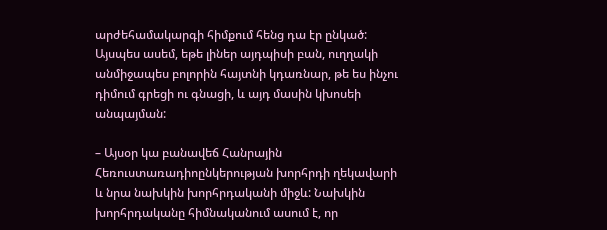արժեհամակարգի հիմքում հենց դա էր ընկած: Այսպես ասեմ, եթե լիներ այդպիսի բան, ուղղակի անմիջապես բոլորին հայտնի կդառնար, թե ես ինչու դիմում գրեցի ու գնացի, և այդ մասին կխոսեի անպայման:

– Այսօր կա բանավեճ Հանրային Հեռուստառադիոընկերության խորհրդի ղեկավարի և նրա նախկին խորհրդականի միջև: Նախկին խորհրդականը հիմնականում ասում է, որ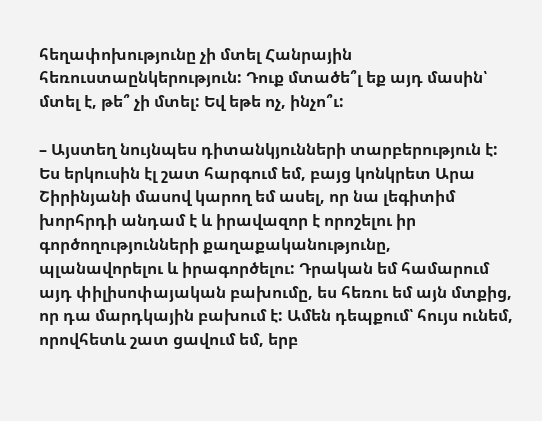հեղափոխությունը չի մտել Հանրային հեռուստաընկերություն: Դուք մտածե՞լ եք այդ մասին՝ մտել է, թե՞ չի մտել: Եվ եթե ոչ, ինչո՞ւ:

– Այստեղ նույնպես դիտանկյունների տարբերություն է: Ես երկուսին էլ շատ հարգում եմ, բայց կոնկրետ Արա Շիրինյանի մասով կարող եմ ասել, որ նա լեգիտիմ խորհրդի անդամ է և իրավազոր է որոշելու իր գործողությունների քաղաքականությունը, պլանավորելու և իրագործելու: Դրական եմ համարում այդ փիլիսոփայական բախումը, ես հեռու եմ այն մտքից, որ դա մարդկային բախում է: Ամեն դեպքում՝ հույս ունեմ, որովհետև շատ ցավում եմ, երբ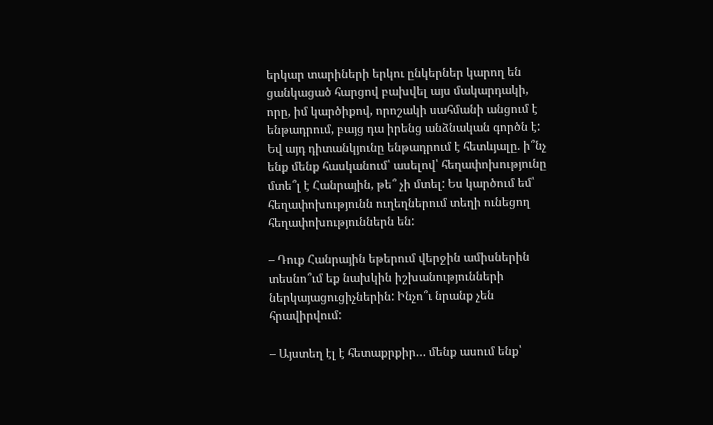երկար տարիների երկու ընկերներ կարող են ցանկացած հարցով բախվել այս մակարդակի, որը, իմ կարծիքով, որոշակի սահմանի անցում է ենթադրում, բայց դա իրենց անձնական գործն է: Եվ այդ դիտանկյունը ենթադրում է հետևյալը. ի՞նչ ենք մենք հասկանում՝ ասելով՝ հեղափոխությունը մտե՞լ է Հանրային, թե՞ չի մտել: Ես կարծում եմ՝ հեղափոխությունն ուղեղներում տեղի ունեցող հեղափոխություններն են:

– Դուք Հանրային եթերում վերջին ամիսներին տեսնո՞ւմ եք նախկին իշխանությունների ներկայացուցիչներին: Ինչո՞ւ նրանք չեն հրավիրվում:

– Այստեղ էլ է հետաքրքիր… մենք ասում ենք՝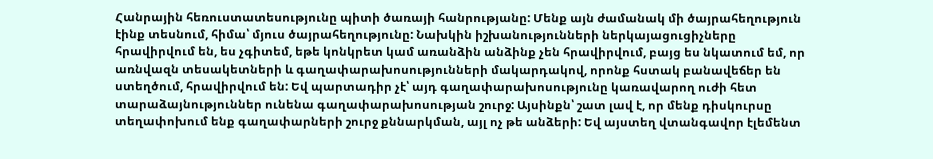Հանրային հեռուստատեսությունը պիտի ծառայի հանրությանը: Մենք այն ժամանակ մի ծայրահեղություն էինք տեսնում, հիմա՝ մյուս ծայրահեղությունը: Նախկին իշխանությունների ներկայացուցիչները հրավիրվում են, ես չգիտեմ, եթե կոնկրետ կամ առանձին անձինք չեն հրավիրվում, բայց ես նկատում եմ, որ առնվազն տեսակետների և գաղափարախոսությունների մակարդակով, որոնք հստակ բանավեճեր են ստեղծում, հրավիրվում են: Եվ պարտադիր չէ՝ այդ գաղափարախոսությունը կառավարող ուժի հետ տարաձայնություններ ունենա գաղափարախոսության շուրջ: Այսինքն՝ շատ լավ է, որ մենք դիսկուրսը տեղափոխում ենք գաղափարների շուրջ քննարկման, այլ ոչ թե անձերի: Եվ այստեղ վտանգավոր էլեմենտ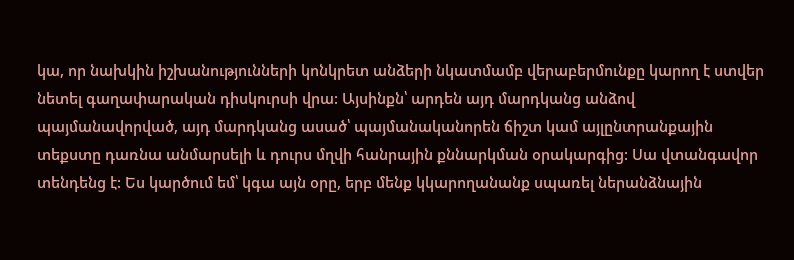կա, որ նախկին իշխանությունների կոնկրետ անձերի նկատմամբ վերաբերմունքը կարող է ստվեր նետել գաղափարական դիսկուրսի վրա: Այսինքն՝ արդեն այդ մարդկանց անձով պայմանավորված, այդ մարդկանց ասած՝ պայմանականորեն ճիշտ կամ այլընտրանքային տեքստը դառնա անմարսելի և դուրս մղվի հանրային քննարկման օրակարգից: Սա վտանգավոր տենդենց է: Ես կարծում եմ՝ կգա այն օրը, երբ մենք կկարողանանք սպառել ներանձնային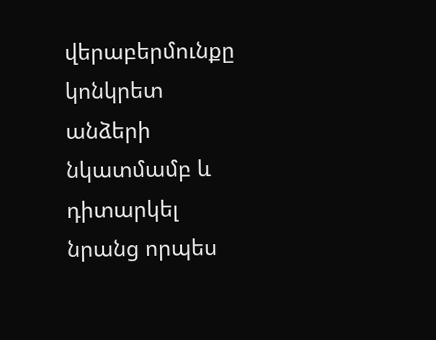վերաբերմունքը կոնկրետ անձերի նկատմամբ և դիտարկել նրանց որպես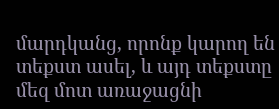մարդկանց, որոնք կարող են տեքստ ասել, և այդ տեքստը մեզ մոտ առաջացնի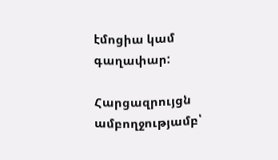էմոցիա կամ գաղափար:

Հարցազրույցն ամբողջությամբ՝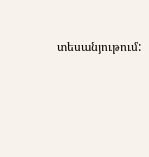տեսանյութում: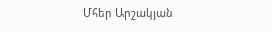Մհեր Արշակյան